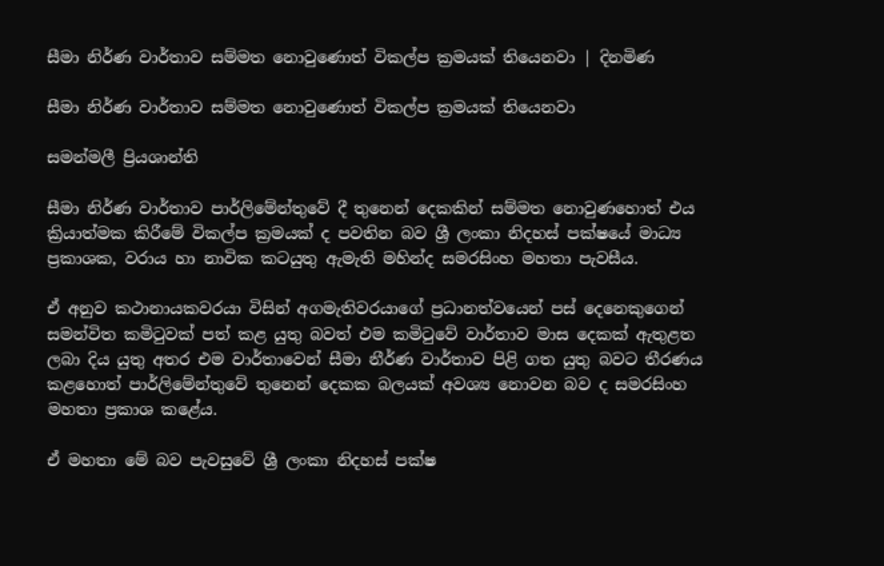සීමා නිර්ණ වාර්තාව සම්මත නොවුණොත් විකල්ප ක්‍රමයක් තියෙනවා | දිනමිණ

සීමා නිර්ණ වාර්තාව සම්මත නොවුණොත් විකල්ප ක්‍රමයක් තියෙනවා

සමන්මලී ප්‍රියශාන්ති

සීමා නිර්ණ වාර්තාව පාර්ලිමේන්තුවේ දී තුනෙන් දෙකකින් සම්මත නොවුණහොත් එය ක්‍රියාත්මක කිරීමේ විකල්ප ක්‍රමයක් ද පවතින බව ශ්‍රී ලංකා නිදහස් පක්ෂයේ මාධ්‍ය ප්‍රකාශක, වරාය හා නාවික කටයුතු ඇමැති මහින්ද සමරසිංහ මහතා පැවසීය.

ඒ අනුව කථානායකවරයා විසින් අගමැතිවරයාගේ ප්‍රධානත්වයෙන් පස් දෙනෙකුගෙන් සමන්විත කමිටුවක් පත් කළ යුතු බවත් එම කමිටුවේ වාර්තාව මාස දෙකක් ඇතුළත ලබා දිය යුතු අතර එම වාර්තාවෙන් සීමා නීර්ණ වාර්තාව පිළි ගත යුතු බවට තීරණය කළහොත් පාර්ලිමේන්තුවේ තුනෙන් දෙකක බලයක් අවශ්‍ය නොවන බව ද සමරසිංහ මහතා ප්‍රකාශ කළේය.

ඒ මහතා මේ බව පැවසුවේ ශ්‍රී ලංකා නිදහස් පක්ෂ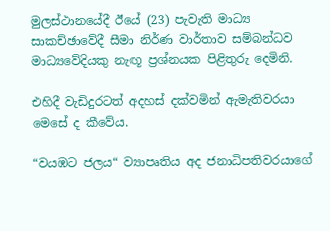මුලස්ථානයේදී ඊයේ (23) පැවැති මාධ්‍ය සාකච්ඡාවේදී සීමා නිර්ණ වාර්තාව සම්බන්ධව මාධ්‍යවේදියකු නැඟූ ප්‍රශ්නයක පිළිතුරු දෙමිනි.

එහිදී වැඩිදුරටත් අදහස් දක්වමින් ඇමැතිවරයා මෙසේ ද කීවේය.

“වයඹට ජලය“ ව්‍යාපෘතිය අද ජනාධිපතිවරයාගේ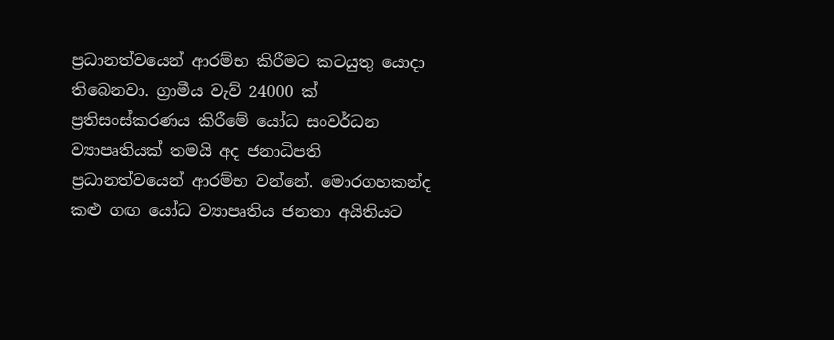ප්‍රධානත්වයෙන් ආරම්භ කිරීමට කටයුතු යොදා තිබෙනවා. ග්‍රාමීය වැව් 24000 ක් ප්‍රතිසංස්කරණය කිරීමේ යෝධ සංවර්ධන ව්‍යාපෘතියක් තමයි අද ජනාධිපති ප්‍රධානත්වයෙන් ආරම්භ වන්නේ. මොරගහකන්ද කළු ගඟ යෝධ ව්‍යාපෘතිය ජනතා අයිතියට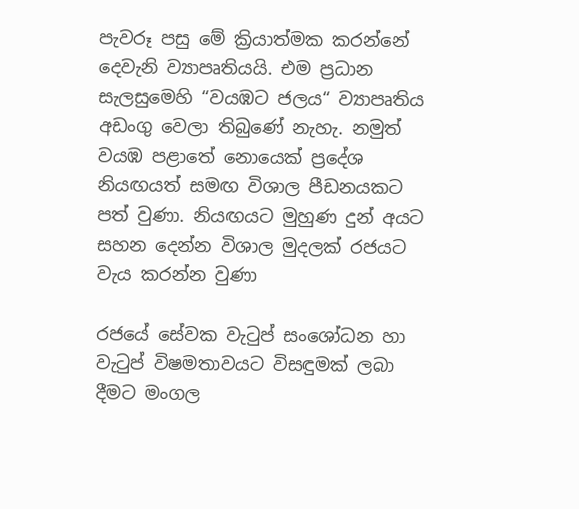පැවරූ පසු මේ ක්‍රියාත්මක කරන්නේ දෙවැනි ව්‍යාපෘතියයි. එම ප්‍රධාන සැලසුමෙහි “වයඹට ජලය“ ව්‍යාපෘතිය අඩංගු වෙලා තිබුණේ නැහැ. නමුත් වයඹ පළාතේ නොයෙක් ප්‍රදේශ නියඟයත් සමඟ විශාල පීඩනයකට පත් වුණා. නියඟයට මුහුණ දුන් අයට සහන දෙන්න විශාල මුදලක් රජයට වැය කරන්න වුණා

රජයේ සේවක වැටුප් සංශෝධන හා වැටුප් විෂමතාවයට විසඳුමක් ලබා දීමට මංගල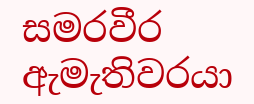සමරවීර ඇමැතිවරයා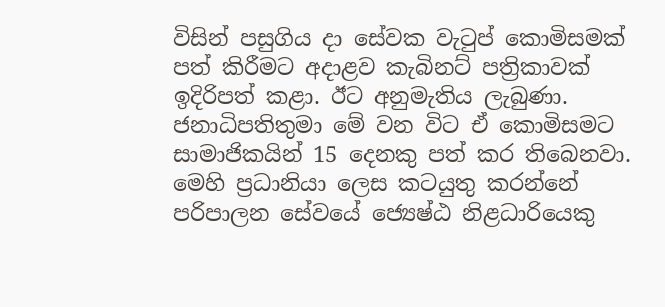විසින් පසුගිය දා සේවක වැටුප් කොමිසමක් පත් කිරීමට අදාළව කැබිනට් පත්‍රිකාවක් ඉදිරිපත් කළා. ඊට අනුමැතිය ලැබුණා. ජනාධිපතිතුමා මේ වන විට ඒ කොමිසමට සාමාජිකයින් 15 දෙනකු පත් කර තිබෙනවා. මෙහි ප්‍රධානියා ලෙස කටයුතු කරන්නේ පරිපාලන සේවයේ ජ්‍යෙෂ්ඨ නිළධාරියෙකු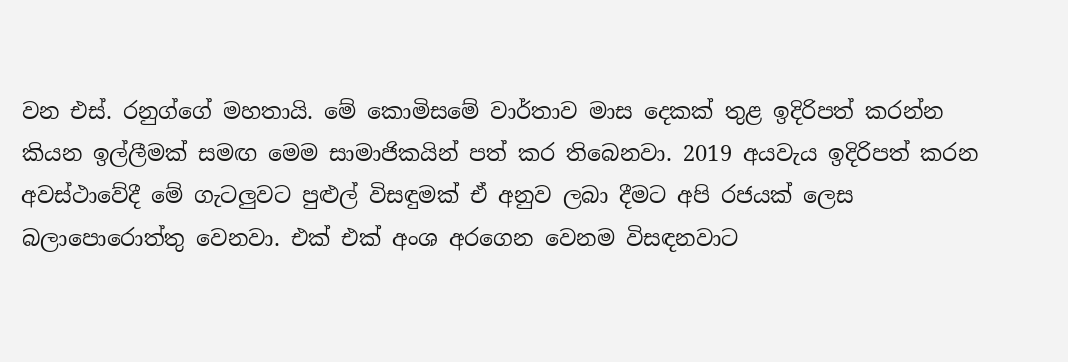වන එස්. රනුග්ගේ මහතායි. මේ කොමිසමේ වාර්තාව මාස දෙකක් තුළ ඉදිරිපත් කරන්න කියන ඉල්ලීමක් සමඟ මෙම සාමාජිකයින් පත් කර තිබෙනවා. 2019 අයවැය ඉදිරිපත් කරන අවස්ථාවේදී මේ ගැටලුවට පුළුල් විසඳුමක් ඒ අනුව ලබා දීමට අපි රජයක් ලෙස බලාපොරොත්තු වෙනවා. එක් එක් අංශ අරගෙන වෙනම විසඳනවාට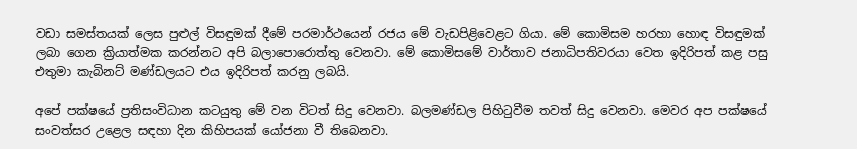වඩා සමස්තයක් ලෙස පුළුල් විසඳුමක් දීමේ පරමාර්ථයෙන් රජය මේ වැඩපිළිවෙළට ගියා. මේ කොමිසම හරහා හොඳ විසඳුමක් ලබා ගෙන ක්‍රියාත්මක කරන්නට අපි බලාපොරොත්තු වෙනවා. මේ කොමිසමේ වාර්තාව ජනාධිපතිවරයා වෙත ඉදිරිපත් කළ පසු එතුමා කැබිනට් මණ්ඩලයට එය ඉදිරිපත් කරනු ලබයි.

අපේ පක්ෂයේ ප්‍රතිසංවිධාන කටයුතු මේ වන විටත් සිදු වෙනවා. බලමණ්ඩල පිහිටුවීම තවත් සිදු වෙනවා. මෙවර අප පක්ෂයේ සංවත්සර උළෙල සඳහා දින කිහිපයක් යෝජනා වී තිබෙනවා.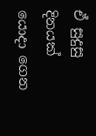ඒ සුදුසු දිනයක් යොදා ගෙන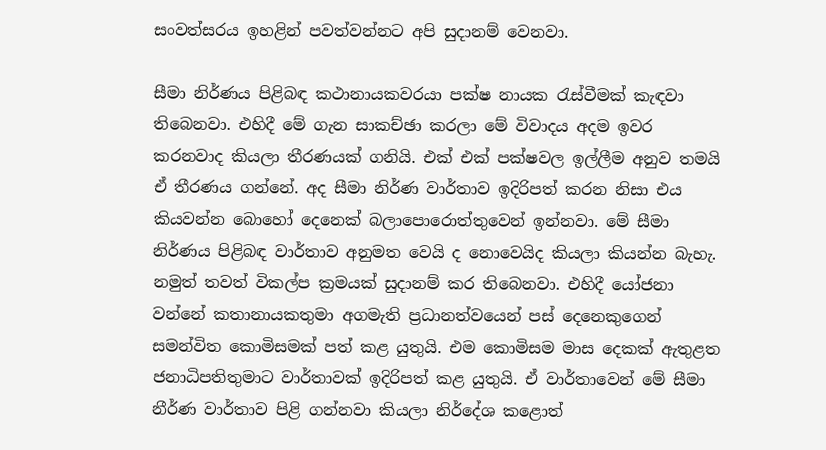සංවත්සරය ඉහළින් පවත්වන්නට අපි සුදානම් වෙනවා.

සීමා නිර්ණය පිළිබඳ කථානායකවරයා පක්ෂ නායක රැස්වීමක් කැඳවා තිබෙනවා. එහිදී මේ ගැන සාකච්ඡා කරලා මේ විවාදය අදම ඉවර කරනවාද කියලා තීරණයක් ගනියි. එක් එක් පක්ෂවල ඉල්ලීම අනුව තමයි ඒ තීරණය ගන්නේ. අද සීමා නිර්ණ වාර්තාව ඉදිරිපත් කරන නිසා එය කියවන්න බොහෝ දෙනෙක් බලාපොරොත්තුවෙන් ඉන්නවා. මේ සීමා නිර්ණය පිළිබඳ වාර්තාව අනුමත වෙයි ද නොවෙයිද කියලා කියන්න බැහැ. නමුත් තවත් විකල්ප ක්‍රමයක් සුදානම් කර තිබෙනවා. එහිදී යෝජනා වන්නේ කතානායකතුමා අගමැති ප්‍රධානත්වයෙන් පස් දෙනෙකුගෙන් සමන්විත කොමිසමක් පත් කළ යුතුයි. එම කොමිසම මාස දෙකක් ඇතුළත ජනාධිපතිතුමාට වාර්තාවක් ඉදිරිපත් කළ යුතුයි. ඒ වාර්තාවෙන් මේ සීමා නීර්ණ වාර්තාව පිළි ගන්නවා කියලා නිර්දේශ කළොත්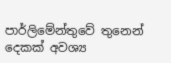පාර්ලිමේන්තුවේ තුනෙන් දෙකක් අවශ්‍ය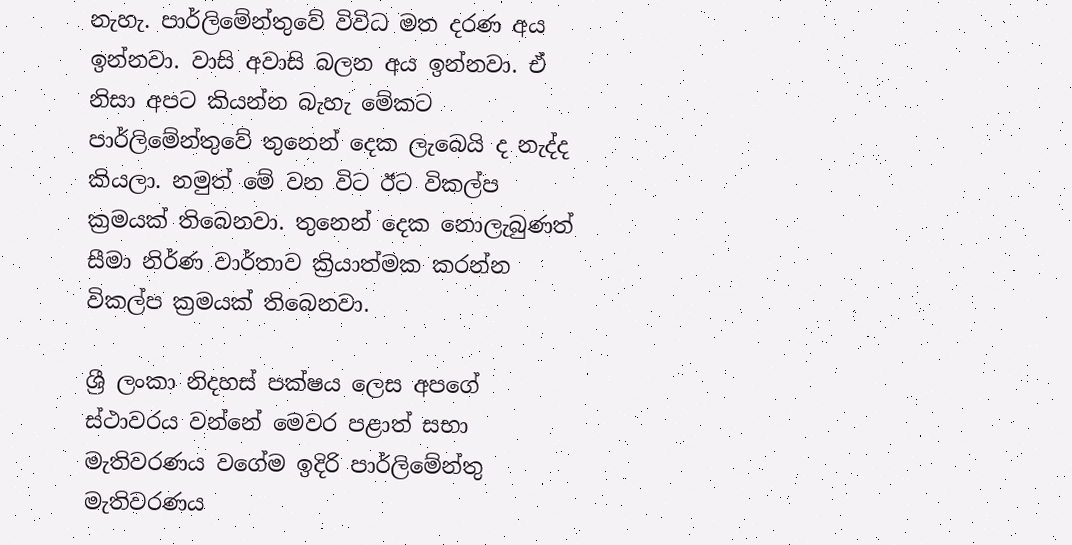නැහැ. පාර්ලිමේන්තුවේ විවිධ මත දරණ අය ඉන්නවා. වාසි අවාසි බලන අය ඉන්නවා. ඒ නිසා අපට කියන්න බැහැ මේකට පාර්ලිමේන්තුවේ තුනෙන් දෙක ලැබෙයි ද නැද්ද කියලා. නමුත් මේ වන විට ඊට විකල්ප ක්‍රමයක් තිබෙනවා. තුනෙන් දෙක නොලැබුණත් සීමා නිර්ණ වාර්තාව ක්‍රියාත්මක කරන්න විකල්ප ක්‍රමයක් තිබෙනවා.

ශ්‍රී ලංකා නිදහස් පක්ෂය ලෙස අපගේ ස්ථාවරය වන්නේ මෙවර පළාත් සභා මැතිවරණය වගේම ඉදිරි පාර්ලිමේන්තු මැතිවරණය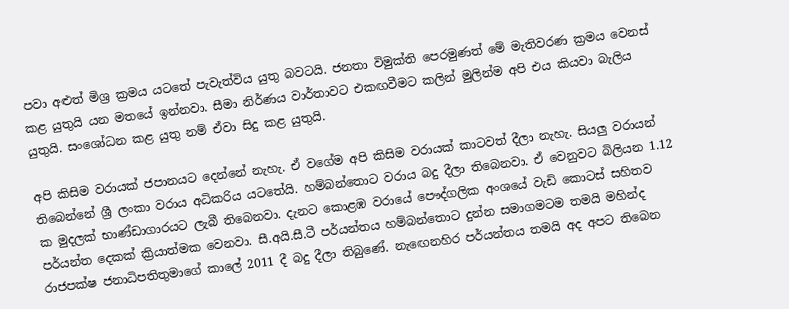පවා අළුත් මිශ්‍ර ක්‍රමය යටතේ පැවැත්විය යුතු බවටයි. ජනතා විමුක්ති පෙරමුණත් මේ මැතිවරණ ක්‍රමය වෙනස් කළ යුතුයි යන මතයේ ඉන්නවා. සීමා නිර්ණය වාර්තාවට එකඟවීමට කලින් මුලින්ම අපි එය කියවා බැලිය යුතුයි. සංශෝධන කළ යුතු නම් ඒවා සිදු කළ යුතුයි.

අපි කිසිම වරායක් ජපානයට දෙන්නේ නැහැ. ඒ වගේම අපි කිසිම වරායක් කාටවත් දීලා නැහැ. සියලු වරායන් තිබෙන්නේ ශ්‍රී ලංකා වරාය අධිකරිය යටතේයි. හම්බන්තොට වරාය බදු දීලා තිබෙනවා. ඒ වෙනුවට බිලියන 1.12 ක මුදලක් භාණ්ඩාගාරයට ලැබී තිබෙනවා. දැනට කොළඹ වරායේ පෞද්ගලික අංශයේ වැඩි කොටස් සහිතව පර්යන්ත දෙකක් ක්‍රියාත්මක වෙනවා. සී.අයි.සී.ටී පර්යන්තය හම්බන්තොට දුන්න සමාගමටම තමයි මහින්ද රාජපක්ෂ ජනාධිපතිතුමාගේ කාලේ 2011 දී බදු දීලා තිබුණේ. නැඟෙනහිර පර්යන්තය තමයි අද අපට තිබෙන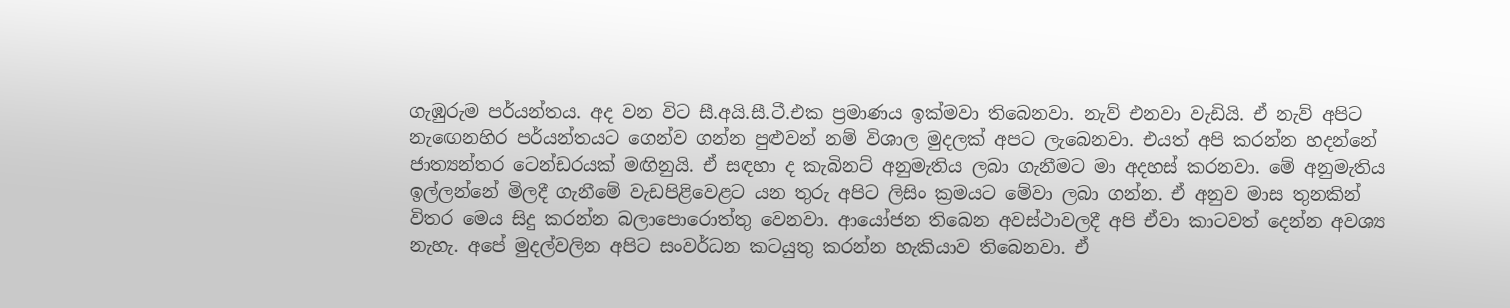ගැඹුරුම පර්යන්තය. අද වන විට සී.අයි.සී.ටී.එක ප්‍රමාණය ඉක්මවා තිබෙනවා. නැව් එනවා වැඩියි. ඒ නැව් අපිට නැඟෙනහිර පර්යන්තයට ගෙන්ව ගන්න පුළුවන් නම් විශාල මුදලක් අපට ලැබෙනවා. එයත් අපි කරන්න හදන්නේ ජාත්‍යන්තර ටෙන්ඩරයක් මඟිනුයි. ඒ සඳහා ද කැබිනට් අනුමැතිය ලබා ගැනීමට මා අදහස් කරනවා. මේ අනුමැතිය ඉල්ලන්නේ මිලදී ගැනීමේ වැඩපිළිවෙළට යන තුරු අපිට ලිසිං ක්‍රමයට මේවා ලබා ගන්න. ඒ අනුව මාස තුනකින් විතර මෙය සිදු කරන්න බලාපොරොත්තු වෙනවා. ආයෝජන තිබෙන අවස්ථාවලදී අපි ඒවා කාටවත් දෙන්න අවශ්‍ය නැහැ. අපේ මුදල්වලින අපිට සංවර්ධන කටයුතු කරන්න හැකියාව තිබෙනවා. ඒ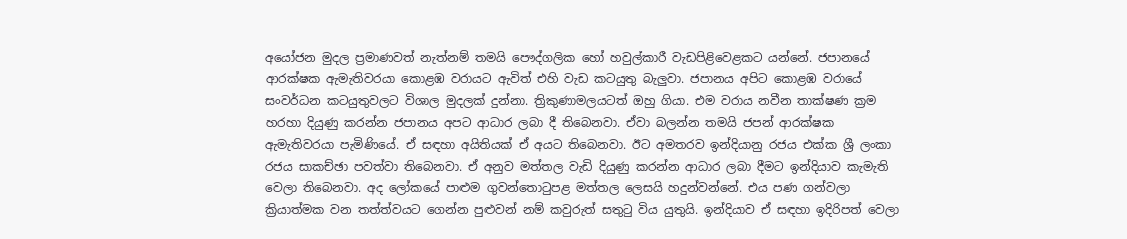අයෝජන මුදල ප්‍රමාණවත් නැත්නම් තමයි පෞද්ගලික හෝ හවුල්කාරී වැඩපිළිවෙළකට යන්නේ. ජපානයේ ආරක්ෂක ඇමැතිවරයා කොළඹ වරායට ඇවිත් එහි වැඩ කටයුතු බැලුවා. ජපානය අපිට කොළඹ වරායේ සංවර්ධන කටයුතුවලට විශාල මුදලක් දුන්නා. ත්‍රිකුණාමලයටත් ඔහු ගියා. එම වරාය නවීන තාක්ෂණ ක්‍රම හරහා දියුණු කරන්න ජපානය අපට ආධාර ලබා දී තිබෙනවා. ඒවා බලන්න තමයි ජපන් ආරක්ෂක ඇමැතිවරයා පැමිණියේ. ඒ සඳහා අයිතියක් ඒ අයට තිබෙනවා. ඊට අමතරව ඉන්දියානු රජය එක්ක ශ්‍රී ලංකා රජය සාකච්ඡා පවත්වා තිබෙනවා. ඒ අනුව මත්තල වැඩි දියුණු කරන්න ආධාර ලබා දීමට ඉන්දියාව කැමැති වෙලා තිබෙනවා. අද ලෝකයේ පාළුම ගුවන්තොටුපළ මත්තල ලෙසයි හදුන්වන්නේ. එය පණ ගන්වලා ක්‍රියාත්මක වන තත්ත්වයට ගෙන්න පුළුවන් නම් කවුරුත් සතුටු විය යුතුයි. ඉන්දියාව ඒ සඳහා ඉදිරිපත් වෙලා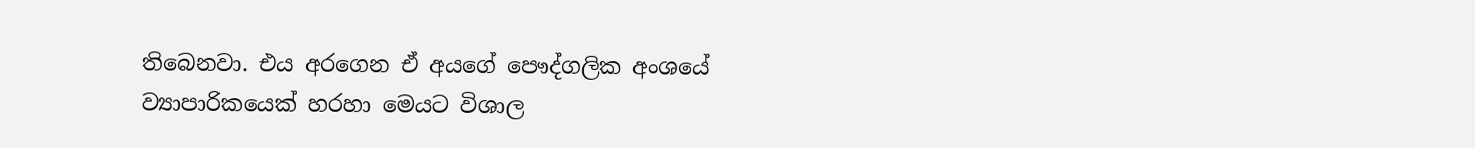තිබෙනවා. එය අරගෙන ඒ අයගේ පෞද්ගලික අංශයේ ව්‍යාපාරිකයෙක් හරහා මෙයට විශාල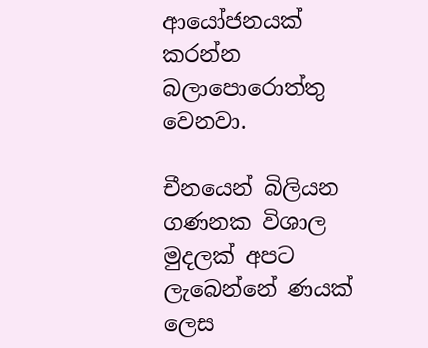ආයෝජනයක් කරන්න බලාපොරොත්තු වෙනවා.

චීනයෙන් බිලියන ගණනක විශාල මුදලක් අපට ලැබෙන්නේ ණයක් ලෙස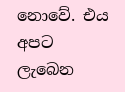නොවේ. එය අපට ලැබෙන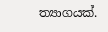ත්‍යාගයක්.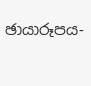ඡායාරූපය-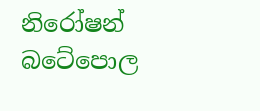නිරෝෂන් බටේපොල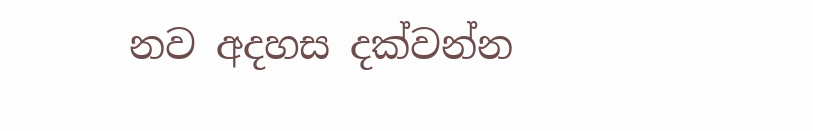නව අදහස දක්වන්න